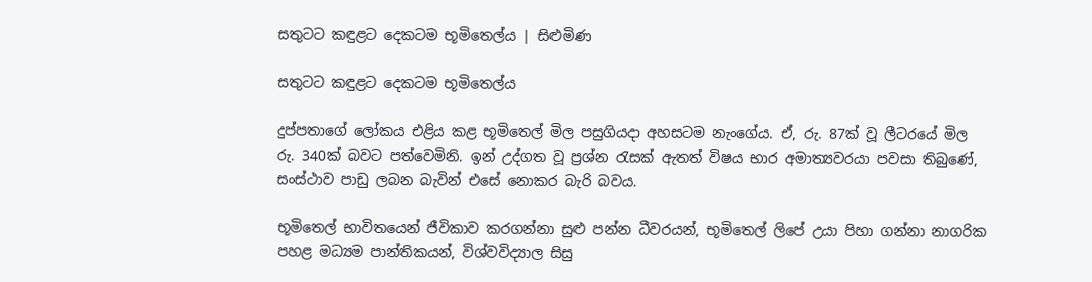සතුටට කඳුළට දෙකටම භූමිතෙල්ය | සිළුමිණ

සතුටට කඳුළට දෙකටම භූමිතෙල්ය

දුප්පතාගේ ලෝකය එළිය කළ භූමිතෙල් මිල පසුගියදා අහසටම නැංගේය. ඒ, රු. 87ක් වූ ලීටරයේ මිල රු. 340ක් බවට පත්වෙමිනි. ඉන් උද්ගත වූ ප්‍රශ්න රැසක් ඇතත් විෂය භාර අමාත්‍යවරයා පවසා තිබුණේ, සංස්ථාව පාඩු ලබන බැවින් එසේ නොකර බැරි බවය.

භූමිතෙල් භාවිතයෙන් ජීවිකාව කරගන්නා සුළු පන්න ධීවරයන්, භූමිතෙල් ලිපේ උයා පිහා ගන්නා නාගරික පහළ මධ්‍යම පාන්තිකයන්, විශ්වවිද්‍යාල සිසු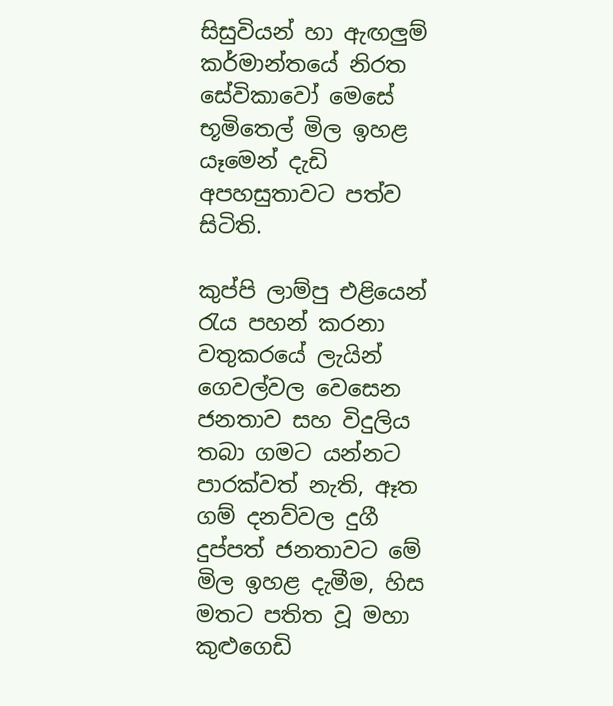සිසුවියන් හා ඇඟලුම් කර්මාන්තයේ නිරත සේවිකාවෝ මෙසේ භූමිතෙල් මිල ඉහළ යෑමෙන් දැඩි අපහසුතාවට පත්ව සිටිති.

කුප්පි ලාම්පු එළියෙන් රැය පහන් කරනා වතුකරයේ ලැයින් ගෙවල්වල වෙසෙන ජනතාව සහ විදුලිය තබා ගමට යන්නට පාරක්වත් නැති, ඈත ගම් දනව්වල දුගී දුප්පත් ජනතාවට මේ මිල ඉහළ දැමීම, හිස මතට පතිත වූ මහා කුළුගෙඩි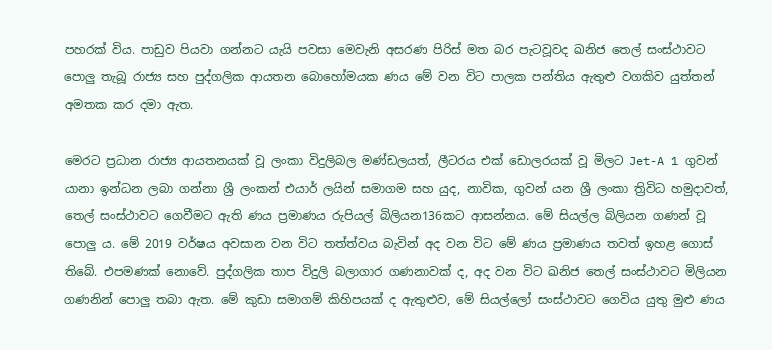පහරක් විය. පාඩුව පියවා ගන්නට යැයි පවසා මෙවැනි අසරණ පිරිස් මත බර පැටවූවද ඛනිජ තෙල් සංස්ථාවට පොලු තැබූ රාජ්‍ය සහ පුද්ගලික ආයතන බොහෝමයක ණය මේ වන විට පාලක පන්තිය ඇතුළු වගකිව යුත්තන් අමතක කර දමා ඇත.

මෙරට ප්‍රධාන රාජ්‍ය ආයතනයක් වූ ලංකා විදුලිබල මණ්ඩලයත්, ලීටරය එක් ඩොලරයක් වූ මිලට Jet-A 1 ගුවන් යානා ඉන්ධන ලබා ගන්නා ශ්‍රී ලංකන් එයාර් ලයින් සමාගම සහ යුද, නාවික, ගුවන් යන ශ්‍රී ලංකා ත්‍රිවිධ හමුදාවත්, තෙල් සංස්ථාවට ගෙවීමට ඇති ණය ප්‍රමාණය රුපියල් බිලියන136කට ආසන්නය. මේ සියල්ල බිලියන ගණන් වූ පොලු ය. මේ 2019 වර්ෂය අවසාන වන විට තත්ත්වය බැවින් අද වන විට මේ ණය ප්‍රමාණය තවත් ඉහළ ගොස් තිබේ. එපමණක් නොවේ. පුද්ගලික තාප විදුලි බලාගාර ගණනාවක් ද, අද වන විට ඛනිජ තෙල් සංස්ථාවට මිලියන ගණනින් පොලු තබා ඇත. මේ කුඩා සමාගම් කිහිපයක් ද ඇතුළුව, මේ සියල්ලෝ සංස්ථාවට ගෙවිය යුතු මුළු ණය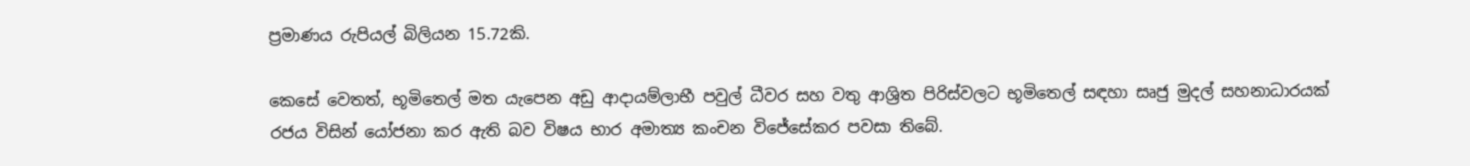ප්‍රමාණය රුපියල් බිලියන 15.72කි.

කෙසේ වෙතත්, භූමිතෙල් මත යැපෙන අඩු ආදායම්ලාභී පවුල් ධීවර සහ වතු ආශ්‍රිත පිරිස්වලට භූමිතෙල් සඳහා සෘජු මුදල් සහනාධාරයක් රජය විසින් යෝජනා කර ඇති බව විෂය භාර අමාත්‍ය කංචන විජේසේකර පවසා තිබේ.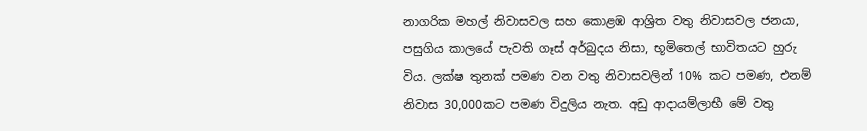නාගරික මහල් නිවාසවල සහ කොළඹ ආශ්‍රිත වතු නිවාසවල ජනයා, පසුගිය කාලයේ පැවති ගෑස් අර්බුදය නිසා, භූමිතෙල් භාවිතයට හුරු විය. ලක්ෂ තුනක් පමණ වන වතු නිවාසවලින් 10% කට පමණ, එනම් නිවාස 30,000කට පමණ විදුලිය නැත. අඩු ආදායම්ලාභී මේ වතු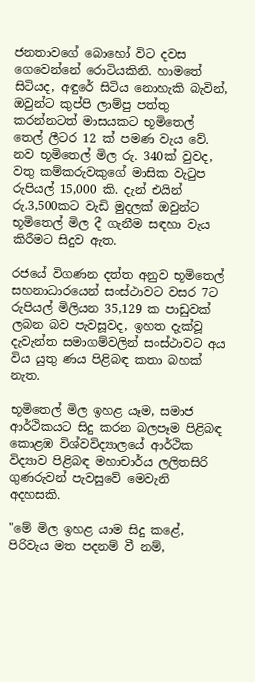ජනතාවගේ බොහෝ විට දවස ගෙවෙන්නේ රොටියකිනි. හාමතේ සිටියද, අඳුරේ සිටිය නොහැකි බැවින්, ඔවුන්ට කුප්පි ලාම්පු පත්තු කරන්නටත් මාසයකට භූමිතෙල් තෙල් ලීටර 12 ක් පමණ වැය වේ. නව භූමිතෙල් මිල රු. 340ක් වුවද, වතු කම්කරුවකුගේ මාසික වැටුප රුපියල් 15,000 කි. දැන් එයින් රු.3,500කට වැඩි මුදලක් ඔවුන්ට භූමිතෙල් මිල දී ගැනීම සඳහා වැය කිරීමට සිදුව ඇත.

රජයේ විගණන දත්ත අනුව භූමිතෙල් සහනාධාරයෙන් සංස්ථාවට වසර 7ට රුපියල් මිලියන 35,129 ක පාඩුවක් ලබන බව පැවසූවද, ඉහත දැක්වූ දැවැන්ත සමාගම්වලින් සංස්ථාවට අය විය යුතු ණය පිළිබඳ කතා බහක් නැත.

භූමිතෙල් මිල ඉහළ යෑම, සමාජ ආර්ථිකයට සිදු කරන බලපෑම පිළිබඳ කොළඹ විශ්වවිද්‍යාලයේ ආර්ථික විද්‍යාව පිළිබඳ මහාචාර්ය ලලිතසිරි ගුණරුවන් පැවසුවේ මෙවැනි අදහසකි.

"මේ මිල ඉහළ යාම සිදු කළේ, පිරිවැය මත පදනම් වී නම්,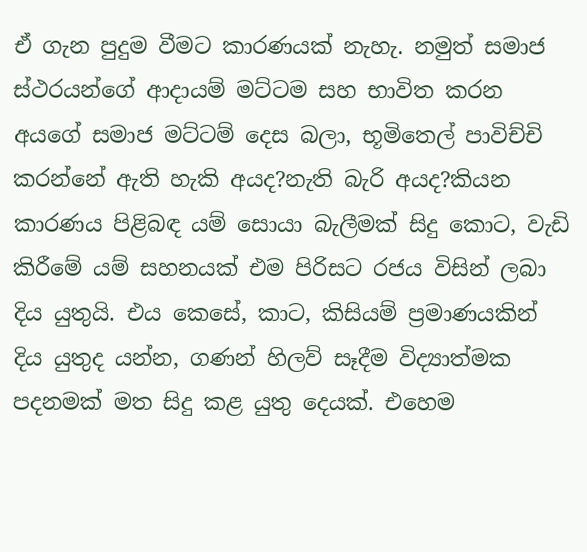ඒ ගැන පුදුම වීමට කාරණයක් නැහැ. නමුත් සමාජ ස්ථරයන්ගේ ආදායම් මට්ටම සහ භාවිත කරන අයගේ සමාජ මට්ටම් දෙස බලා, භූමිතෙල් පාවිච්චි කරන්නේ ඇති හැකි අයද?නැති බැරි අයද?කියන කාරණය පිළිබඳ යම් සොයා බැලීමක් සිදු කොට, වැඩි කිරීමේ යම් සහනයක් එම පිරිසට රජය විසින් ලබා දිය යුතුයි. එය කෙසේ, කාට, කිසියම් ප්‍රමාණයකින් දිය යුතුද යන්න, ගණන් හිලව් සෑදීම විද්‍යාත්මක පදනමක් මත සිදු කළ යුතු දෙයක්. එහෙම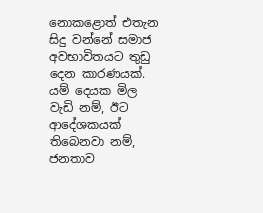නොකළොත් එතැන සිදු වන්නේ සමාජ අවභාවිතයට තුඩු දෙන කාරණයක්. යම් දෙයක මිල වැඩි නම්, ඊට ආදේශකයක් තිබෙනවා නම්, ජනතාව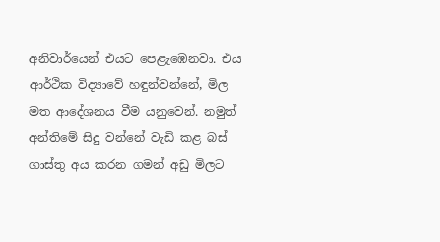අනිවාර්යෙන් එයට පෙළැඹෙනවා. එය ආර්ථික විද්‍යාවේ හඳුන්වන්නේ, මිල මත ආදේශනය වීම යනුවෙන්. නමුත් අන්තිමේ සිදු වන්නේ වැඩි කළ බස් ගාස්තු අය කරන ගමන් අඩු මිලට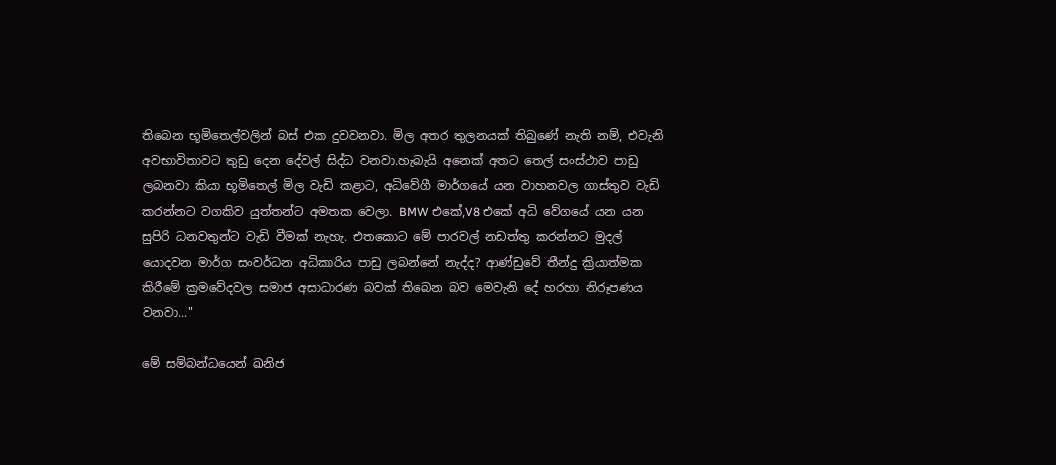තිබෙන භූමිතෙල්වලින් බස් එක දුවවනවා. මිල අතර තුලනයක් තිබුණේ නැති නම්, එවැනි අවභාවිතාවට තුඩු දෙන දේවල් සිද්ධ වනවා.හැබැයි අනෙක් අතට තෙල් සංස්ථාව පාඩු ලබනවා කියා භූමිතෙල් මිල වැඩි කළාට, අධිවේගී මාර්ගයේ යන වාහනවල ගාස්තුව වැඩි කරන්නට වගකිව යුත්තන්ට අමතක වෙලා. BMW එකේ,V8 එකේ අධි වේගයේ යන යන සුපිරි ධනවතුන්ට වැඩි වීමක් නැහැ. එතකොට මේ පාරවල් නඩත්තු කරන්නට මුදල් යොදවන මාර්ග සංවර්ධන අධිකාරිය පාඩු ලබන්නේ නැද්ද? ආණ්ඩුවේ තීන්දු ක්‍රියාත්මක කිරීමේ ක්‍රමවේදවල සමාජ අසාධාරණ බවක් තිබෙන බව මෙවැනි දේ හරහා නිරූපණය වනවා..."

මේ සම්බන්ධයෙන් ඛනිජ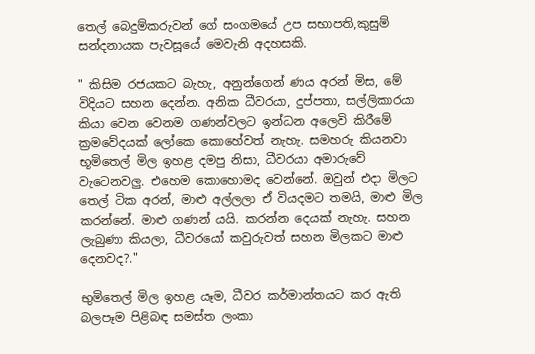තෙල් බෙදුම්කරුවන් ගේ සංගමයේ උප සභාපති,කුසුම් සන්දනායක පැවසූයේ මෙවැනි අදහසකි.

" කිසිම රජයකට බැහැ, අනුන්ගෙන් ණය අරන් මිස, මේ විදියට සහන දෙන්න. අනික ධීවරයා, දුප්පතා, සල්ලිකාරයා කියා වෙන වෙනම ගණන්වලට ඉන්ධන අලෙවි කිරීමේ ක්‍රමවේදයක් ලෝකෙ කොහේවත් නැහැ. සමහරු කියනවා භූමිතෙල් මිල ඉහළ දමපු නිසා, ධීවරයා අමාරුවේ වැටෙනවලු. එහෙම කොහොමද වෙන්නේ. ඔවුන් එදා මිලට තෙල් ටික අරන්, මාළු අල්ලලා ඒ වියදමට තමයි, මාළු මිල කරන්නේ. මාළු ගණන් යයි. කරන්න දෙයක් නැහැ. සහන ලැබුණා කියලා, ධීවරයෝ කවුරුවත් සහන මිලකට මාළු දෙනවද?."

භුමිතෙල් මිල ඉහළ යෑම, ධීවර කර්මාන්තයට කර ඇති බලපෑම පිළිබඳ සමස්ත ලංකා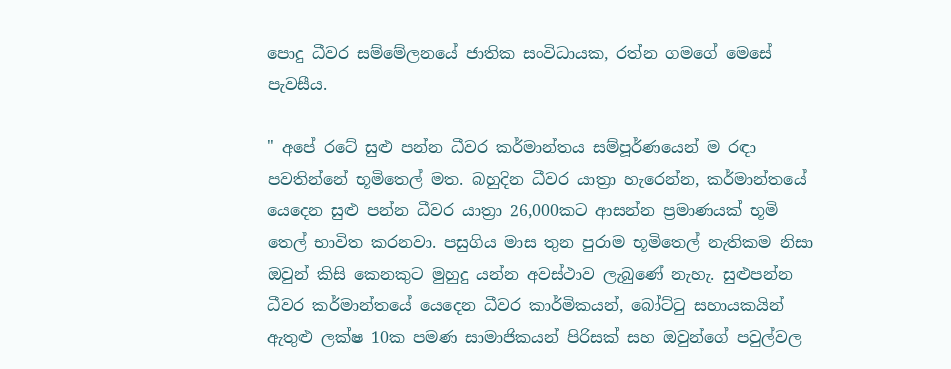පොදු ධීවර සම්මේලනයේ ජාතික සංවිධායක, රත්න ගමගේ මෙසේ පැවසීය.

" අපේ රටේ සුළු පන්න ධීවර කර්මාන්තය සම්පූර්ණයෙන් ම රඳා පවතින්නේ භූමිතෙල් මත. බහුදින ධීවර යාත්‍රා හැරෙන්න, කර්මාන්තයේ යෙදෙන සුළු පන්න ධීවර යාත්‍රා 26,000කට ආසන්න ප්‍රමාණයක් භූමි තෙල් භාවිත කරනවා. පසුගිය මාස තුන පුරාම භූමිතෙල් නැතිකම නිසා ඔවුන් කිසි කෙනකුට මුහුදු යන්න අවස්ථාව ලැබුණේ නැහැ. සුළුපන්න ධීවර කර්මාන්තයේ යෙදෙන ධීවර කාර්මිකයන්, බෝට්ටු සහායකයින් ඇතුළු ලක්ෂ 10ක පමණ සාමාජිකයන් පිරිසක් සහ ඔවුන්ගේ පවුල්වල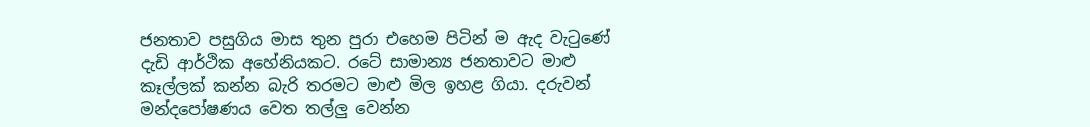ජනතාව පසුගිය මාස තුන පුරා එහෙම පිටින් ම ඇද වැටුණේ දැඩි ආර්ථික අහේනියකට. රටේ සාමාන්‍ය ජනතාවට මාළු කෑල්ලක් කන්න බැරි තරමට මාළු මිල ඉහළ ගියා. දරුවන් මන්දපෝෂණය වෙත තල්ලු වෙන්න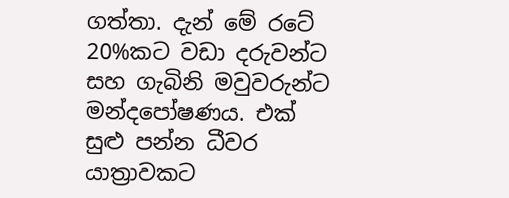ගත්තා. දැන් මේ රටේ 20%කට වඩා දරුවන්ට සහ ගැබිනි මවුවරුන්ට මන්දපෝෂණය. එක් සුළු පන්න ධීවර යාත්‍රාවකට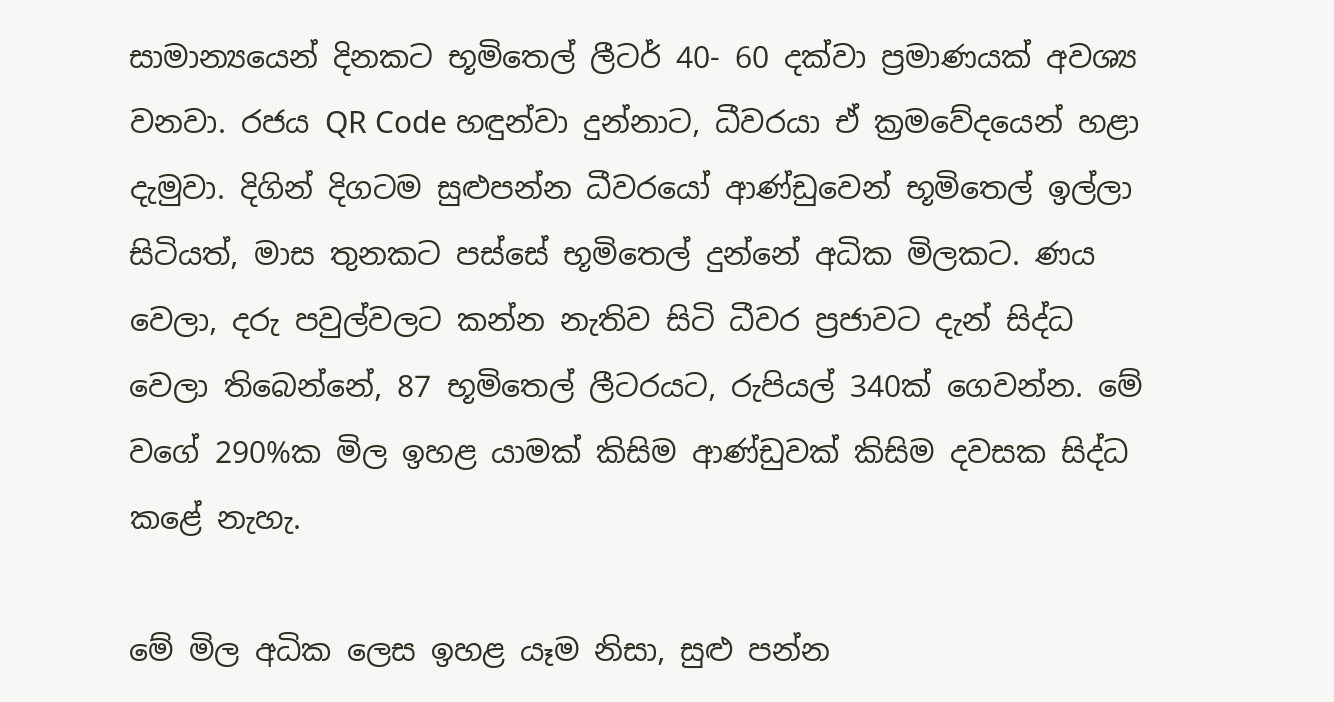සාමාන්‍යයෙන් දිනකට භූමිතෙල් ලීටර් 40- 60 දක්වා ප්‍රමාණයක් අවශ්‍ය වනවා. රජය QR Code හඳුන්වා දුන්නාට, ධීවරයා ඒ ක්‍රමවේදයෙන් හළා දැමුවා. දිගින් දිගටම සුළුපන්න ධීවරයෝ ආණ්ඩුවෙන් භූමිතෙල් ඉල්ලා සිටියත්, මාස තුනකට පස්සේ භූමිතෙල් දුන්නේ අධික මිලකට. ණය වෙලා, දරු පවුල්වලට කන්න නැතිව සිටි ධීවර ප්‍රජාවට දැන් සිද්ධ වෙලා තිබෙන්නේ, 87 භූමිතෙල් ලීටරයට, රුපියල් 340ක් ගෙවන්න. මේ වගේ 290%ක මිල ඉහළ යාමක් කිසිම ආණ්ඩුවක් කිසිම දවසක සිද්ධ කළේ නැහැ.

මේ මිල අධික ලෙස ඉහළ යෑම නිසා, සුළු පන්න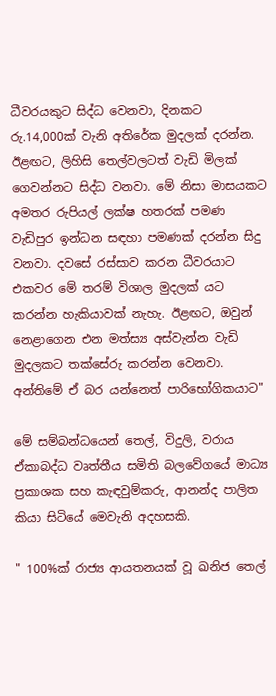ධීවරයකුට සිද්ධ වෙනවා, දිනකට රු.14,000ක් වැනි අතිරේක මුදලක් දරන්න. ඊළඟට, ලිහිසි තෙල්වලටත් වැඩි මිලක් ගෙවන්නට සිද්ධ වනවා. මේ නිසා මාසයකට අමතර රුපියල් ලක්ෂ හතරක් පමණ වැඩිපුර ඉන්ධන සඳහා පමණක් දරන්න සිදු වනවා. දවසේ රස්සාව කරන ධීවරයාට එකවර මේ තරම් විශාල මුදලක් යට කරන්න හැකියාවක් නැහැ. ඊළඟට, ඔවුන් නෙළාගෙන එන මත්ස්‍ය අස්වැන්න වැඩි මුදලකට තක්සේරු කරන්න වෙනවා. අන්තිමේ ඒ බර යන්නෙත් පාරිභෝගිකයාට"

මේ සම්බන්ධයෙන් තෙල්, විදුලි, වරාය ඒකාබද්ධ වෘත්තීය සමිති බලවේගයේ මාධ්‍ය ප්‍රකාශක සහ කැඳවුම්කරු, ආනන්ද පාලිත කියා සිටියේ මෙවැනි අදහසකි.

" 100%ක් රාජ්‍ය ආයතනයක් වූ ඛනිජ තෙල්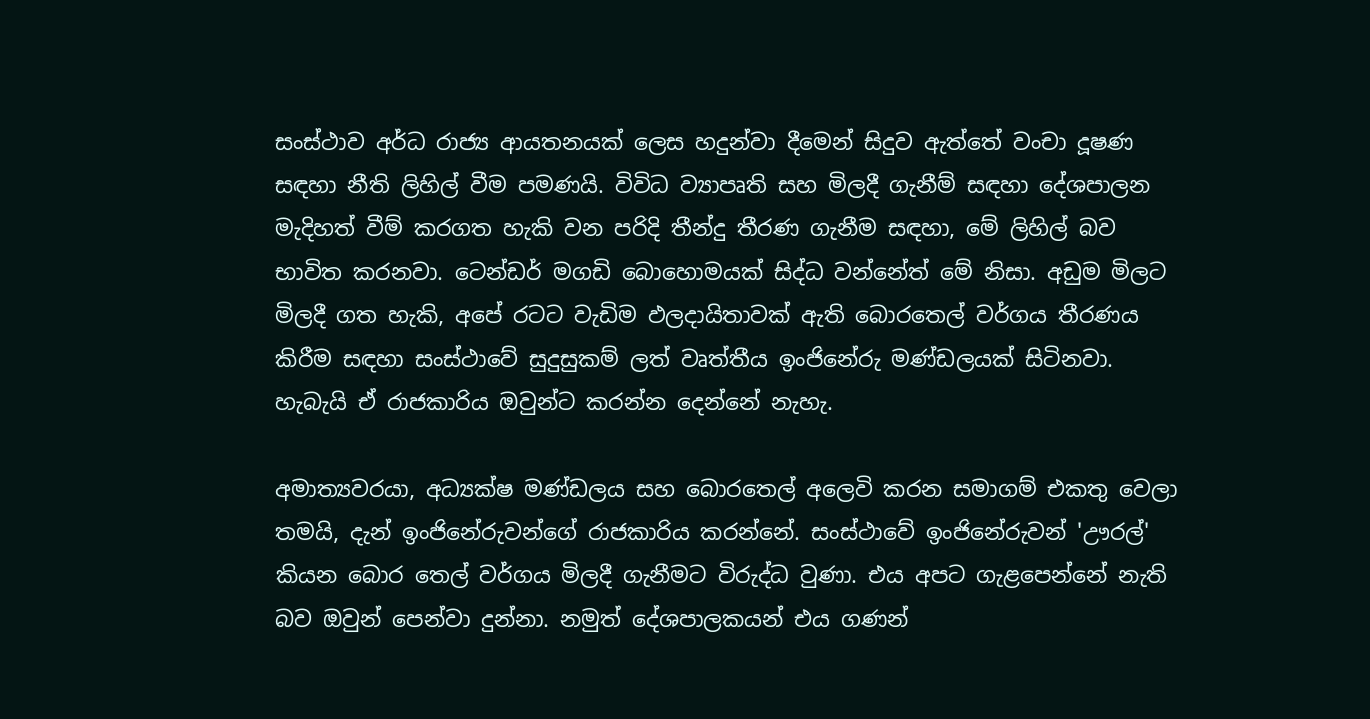සංස්ථාව අර්ධ රාජ්‍ය ආයතනයක් ලෙස හදුන්වා දීමෙන් සිදුව ඇත්තේ වංචා දූෂණ සඳහා නීති ලිහිල් වීම පමණයි. විවිධ ව්‍යාපෘති සහ මිලදී ගැනීම් සඳහා දේශපාලන මැදිහත් වීම් කරගත හැකි වන පරිදි තීන්දු තීරණ ගැනීම සඳහා, මේ ලිහිල් බව භාවිත කරනවා. ටෙන්ඩර් මගඩි බොහොමයක් සිද්ධ වන්නේත් මේ නිසා. අඩුම මිලට මිලදී ගත හැකි, අපේ රටට වැඩිම ඵලදායිතාවක් ඇති බොරතෙල් වර්ගය තීරණය කිරීම සඳහා සංස්ථාවේ සුදුසුකම් ලත් වෘත්තීය ඉංජිනේරු මණ්ඩලයක් සිටිනවා. හැබැයි ඒ රාජකාරිය ඔවුන්ට කරන්න දෙන්නේ නැහැ.

අමාත්‍යවරයා, අධ්‍යක්ෂ මණ්ඩලය සහ බොරතෙල් අලෙවි කරන සමාගම් එකතු වෙලා තමයි, දැන් ඉංජිනේරුවන්ගේ රාජකාරිය කරන්නේ. සංස්ථාවේ ඉංජිනේරුවන් 'ඌරල්' කියන බොර තෙල් වර්ගය මිලදී ගැනීමට විරුද්ධ වුණා. එය අපට ගැළපෙන්නේ නැති බව ඔවුන් පෙන්වා දුන්නා. නමුත් දේශපාලකයන් එය ගණන්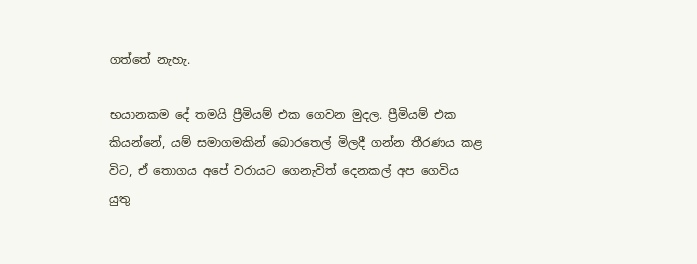ගත්තේ නැහැ.

භයානකම දේ තමයි ප්‍රීමියම් එක ගෙවන මුදල. ප්‍රීමියම් එක කියන්නේ, යම් සමාගමකින් බොරතෙල් මිලදී ගන්න තීරණය කළ විට, ඒ තොගය අපේ වරායට ගෙනැවිත් දෙනකල් අප ගෙවිය යුතු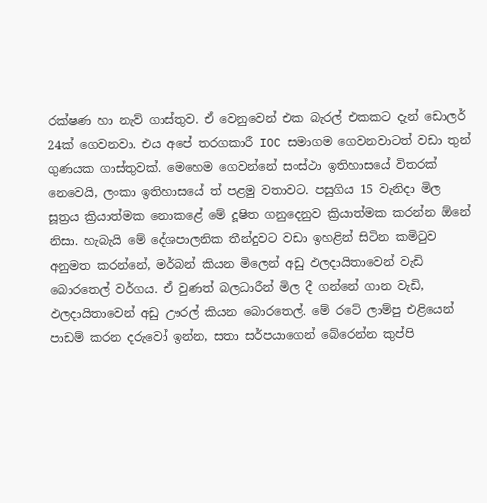රක්ෂණ හා නැව් ගාස්තුව. ඒ වෙනුවෙන් එක බැරල් එකකට දැන් ඩොලර් 24ක් ගෙවනවා. එය අපේ තරගකාරී IOC සමාගම ගෙවනවාටත් වඩා තුන් ගුණයක ගාස්තුවක්. මෙහෙම ගෙවන්නේ සංස්ථා ඉතිහාසයේ විතරක් නෙවෙයි, ලංකා ඉතිහාසයේ ත් පළමු වතාවට. පසුගිය 15 වැනිදා මිල සූත්‍රය ක්‍රියාත්මක නොකළේ මේ දූෂිත ගනුදෙනුව ක්‍රියාත්මක කරන්න ඕනේ නිසා. හැබැයි මේ දේශපාලනික තීන්දුවට වඩා ඉහළින් සිටින කමිටුව අනුමත කරන්නේ, මර්බන් කියන මිලෙන් අඩු ඵලදායිතාවෙන් වැඩි බොරතෙල් වර්ගය. ඒ වුණත් බලධාරීන් මිල දී ගන්නේ ගාන වැඩි, ඵලදායිතාවෙන් අඩු ඌරල් කියන බොරතෙල්. මේ රටේ ලාම්පු එළියෙන් පාඩම් කරන දරුවෝ ඉන්න, සතා සර්පයාගෙන් බේරෙන්න කුප්පි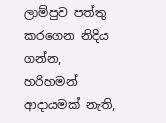ලාම්පුව පත්තු කරගෙන නිදිය ගන්න, හරිහමන් ආදායමක් නැති,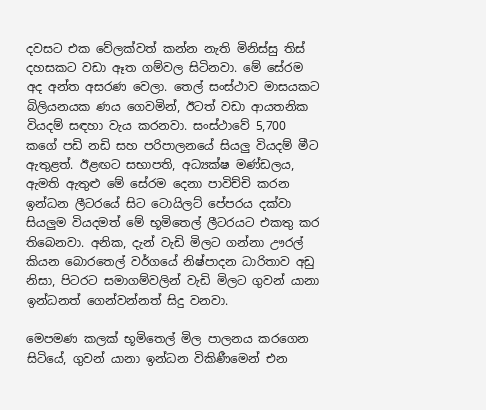දවසට එක වේලක්වත් කන්න නැති මිනිස්සු තිස් දහසකට වඩා ඈත ගම්වල සිටිනවා. මේ සේරම අද අන්ත අසරණ වෙලා. තෙල් සංස්ථාව මාසයකට බිලියනයක ණය ගෙවමින්, ඊටත් වඩා ආයතනික වියදම් සඳහා වැය කරනවා. සංස්ථාවේ 5,700 කගේ පඩි නඩි සහ පරිපාලනයේ සියලු වියදම් මීට ඇතුළත්. ඊළඟට සභාපති, අධ්‍යක්ෂ මණ්ඩලය, ඇමති ඇතුළු මේ සේරම දෙනා පාවිච්චි කරන ඉන්ධන ලීටරයේ සිට ටොයිලට් පේපරය දක්වා සියලුම වියදමත් මේ භූමිතෙල් ලීටරයට එකතු කර තිබෙනවා. අනික, දැන් වැඩි මිලට ගන්නා ඌරල් කියන බොරතෙල් වර්ගයේ නිෂ්පාදන ධාරිතාව අඩු නිසා, පිටරට සමාගම්වලින් වැඩි මිලට ගුවන් යානා ඉන්ධනත් ගෙන්වන්නත් සිදු වනවා.

මෙපමණ කලක් භූමිතෙල් මිල පාලනය කරගෙන සිටියේ, ගුවන් යානා ඉන්ධන විකිණීමෙන් එන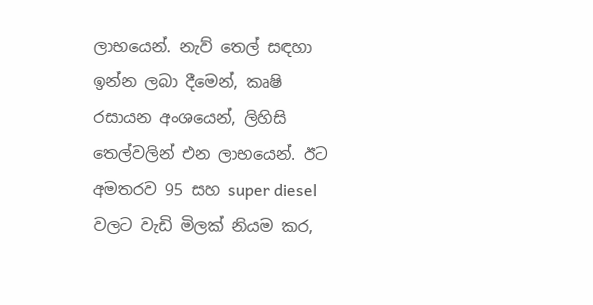ලාභයෙන්. නැව් තෙල් සඳහා ඉන්න ලබා දීමෙන්, කෘෂි රසායන අංශයෙන්, ලිහිසි තෙල්වලින් එන ලාභයෙන්. ඊට අමතරව 95 සහ super diesel වලට වැඩි මිලක් නියම කර,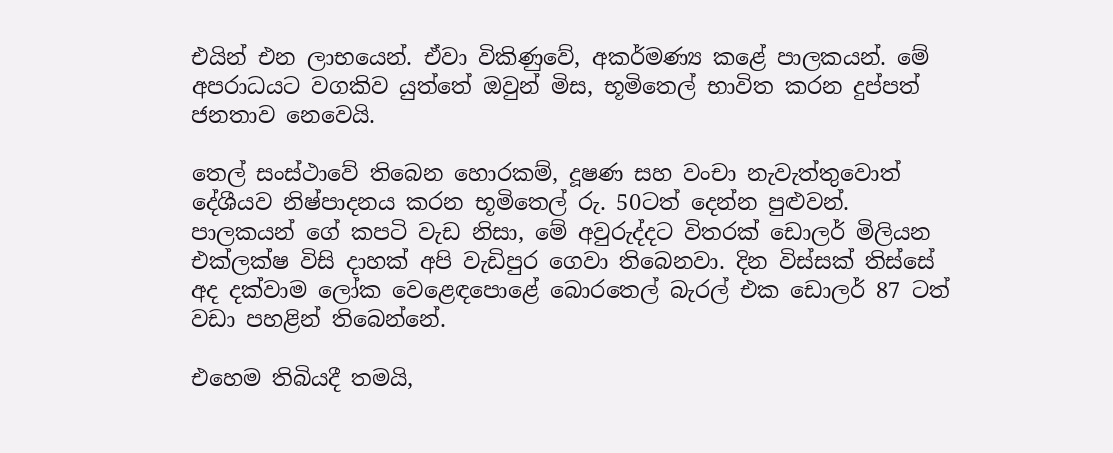එයින් එන ලාභයෙන්. ඒවා විකිණුවේ, අකර්මණ්‍ය කළේ පාලකයන්. මේ අපරාධයට වගකිව යුත්තේ ඔවුන් මිස, භූමිතෙල් භාවිත කරන දුප්පත් ජනතාව නෙවෙයි.

තෙල් සංස්ථාවේ තිබෙන හොරකම්, දූෂණ සහ වංචා නැවැත්තුවොත් දේශීයව නිෂ්පාදනය කරන භූමිතෙල් රු. 50ටත් දෙන්න පුළුවන්. පාලකයන් ගේ කපටි වැඩ නිසා, මේ අවුරුද්දට විතරක් ඩොලර් මිලියන එක්ලක්ෂ විසි දාහක් අපි වැඩිපුර ගෙවා තිබෙනවා. දින විස්සක් තිස්සේ අද දක්වාම ලෝක වෙළෙඳපොළේ බොරතෙල් බැරල් එක ඩොලර් 87 ටත් වඩා පහළින් තිබෙන්නේ.

එහෙම තිබියදී තමයි,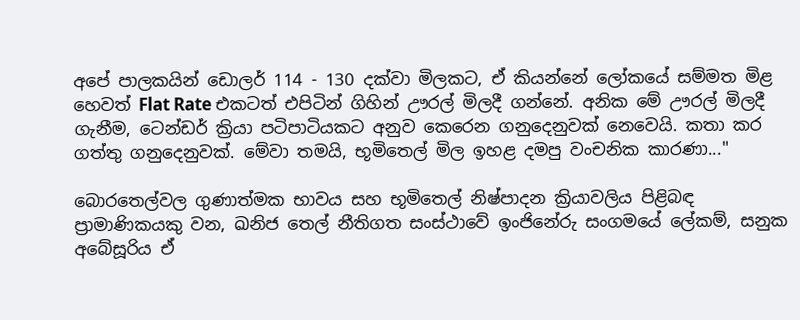අපේ පාලකයින් ඩොලර් 114 - 130 දක්වා මිලකට, ඒ කියන්නේ ලෝකයේ සම්මත මිළ හෙවත් Flat Rate එකටත් එපිටින් ගිහින් ඌරල් මිලදී ගන්නේ. අනික මේ ඌරල් මිලදී ගැනීම, ටෙන්ඩර් ක්‍රියා පටිපාටියකට අනුව කෙරෙන ගනුදෙනුවක් නෙවෙයි. කතා කර ගත්තු ගනුදෙනුවක්. මේවා තමයි, භූමිතෙල් මිල ඉහළ දමපු වංචනික කාරණා..."

බොරතෙල්වල ගුණාත්මක භාවය සහ භූමිතෙල් නිෂ්පාදන ක්‍රියාවලිය පිළිබඳ ප්‍රාමාණිකයකු වන, ඛනිජ තෙල් නීතිගත සංස්ථාවේ ඉංජිනේරු සංගමයේ ලේකම්, සනුක අබේසූරිය ඒ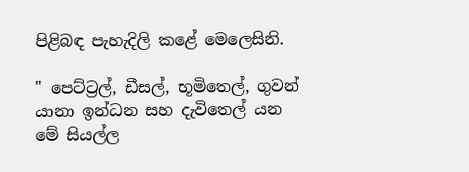පිළිබඳ පැහැදිලි කළේ මෙලෙසිනි.

" පෙට්ට්‍රල්, ඩීසල්, භූමිතෙල්, ගුවන් යානා ඉන්ධන සහ දැවිතෙල් යන මේ සියල්ල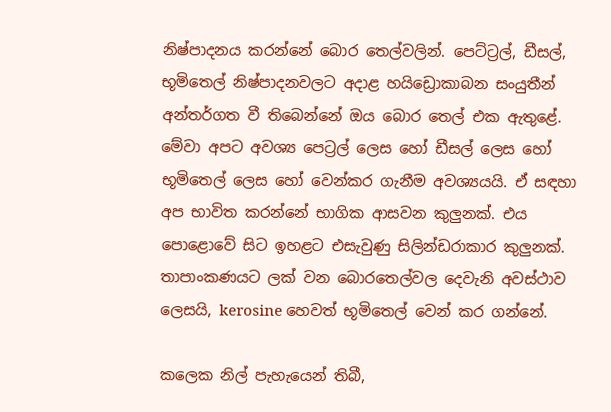නිෂ්පාදනය කරන්නේ බොර තෙල්වලින්. පෙට්ට්‍රල්, ඩීසල්, භූමිතෙල් නිෂ්පාදනවලට අදාළ හයිඩ්‍රොකාබන සංයුතීන් අන්තර්ගත වී තිබෙන්නේ ඔය බොර තෙල් එක ඇතුළේ. මේවා අපට අවශ්‍ය පෙට්‍රල් ලෙස හෝ ඩීසල් ලෙස හෝ භූමිතෙල් ලෙස හෝ වෙන්කර ගැනීම අවශ්‍යයයි. ඒ සඳහා අප භාවිත කරන්නේ භාගික ආසවන කුලුනක්. එය පොළොවේ සිට ඉහළට එසැවුණු සිලින්ඩරාකාර කුලුනක්. තාපාංකණයට ලක් වන බොරතෙල්වල දෙවැනි අවස්ථාව ලෙසයි, kerosine හෙවත් භූමිතෙල් වෙන් කර ගන්නේ.

කලෙක නිල් පැහැයෙන් තිබී,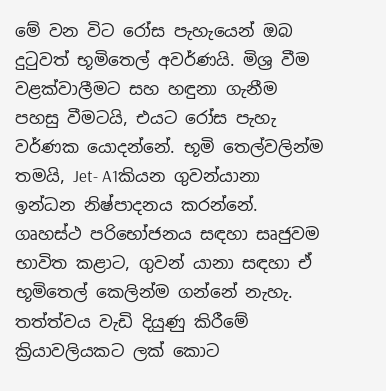මේ වන විට රෝස පැහැයෙන් ඔබ දුටුවත් භූමිතෙල් අවර්ණයි. මිශ්‍ර වීම වළක්වාලීමට සහ හඳුනා ගැනීම පහසු වීමටයි, එයට රෝස පැහැ වර්ණක යොදන්නේ. භූමි තෙල්වලින්ම තමයි, Jet- A1කියන ගුවන්යානා ඉන්ධන නිෂ්පාදනය කරන්නේ. ගෘහස්ථ පරිභෝජනය සඳහා සෘජුවම භාවිත කළාට, ගුවන් යානා සඳහා ඒ භූමිතෙල් කෙලින්ම ගන්නේ නැහැ. තත්ත්වය වැඩි දියුණු කිරීමේ ක්‍රියාවලියකට ලක් කොට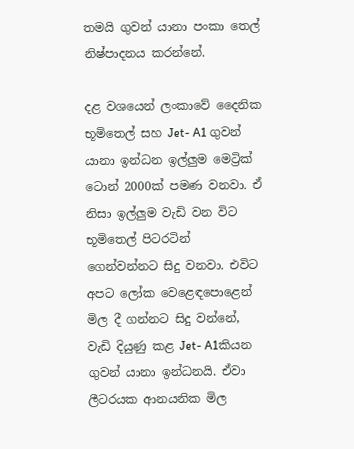තමයි ගුවන් යානා පංකා තෙල් නිෂ්පාදනය කරන්නේ.

දළ වශයෙන් ලංකාවේ දෛනික භූමිතෙල් සහ Jet- A1 ගුවන් යානා ඉන්ධන ඉල්ලුම මෙට්‍රික් ටොන් 2000ක් පමණ වනවා. ඒ නිසා ඉල්ලුම වැඩි වන විට භූමිතෙල් පිටරටින් ගෙන්වන්නට සිදු වනවා. එවිට අපට ලෝක වෙළෙඳපොළෙන් මිල දී ගන්නට සිදු වන්නේ, වැඩි දියුණු කළ Jet- A1කියන ගුවන් යානා ඉන්ධනයි. ඒවා ලීටරයක ආනයනික මිල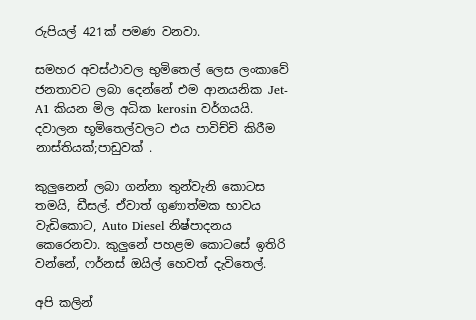රුපියල් 421ක් පමණ වනවා.

සමහර අවස්ථාවල භුමිතෙල් ලෙස ලංකාවේ ජනතාවට ලබා දෙන්නේ එම ආනයනික Jet- A1 කියන මිල අධික kerosin වර්ගයයි. දවාලන භූමිතෙල්වලට එය පාවිච්චි කිරීම නාස්තියක්;පාඩුවක් .

කුලුනෙන් ලබා ගන්නා තුන්වැනි කොටස තමයි, ඩීසල්. ඒවාත් ගුණාත්මක භාවය වැඩිකොට, Auto Diesel නිෂ්පාදනය කෙරෙනවා. කුලුනේ පහළම කොටසේ ඉතිරි වන්නේ, ෆර්නස් ඔයිල් හෙවත් දැවිතෙල්.

අපි කලින්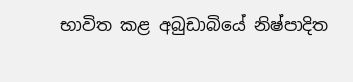භාවිත කළ අබුඩාබියේ නිෂ්පාදිත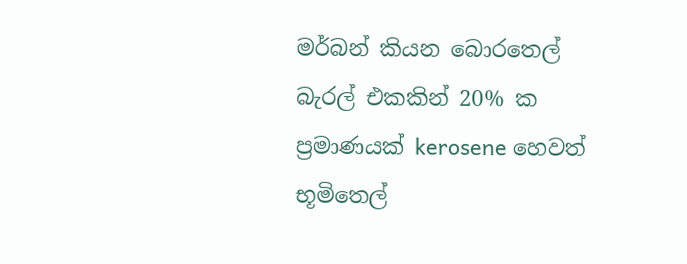මර්බන් කියන බොරතෙල් බැරල් එකකින් 20% ක ප්‍රමාණයක් kerosene හෙවත් භූමිතෙල්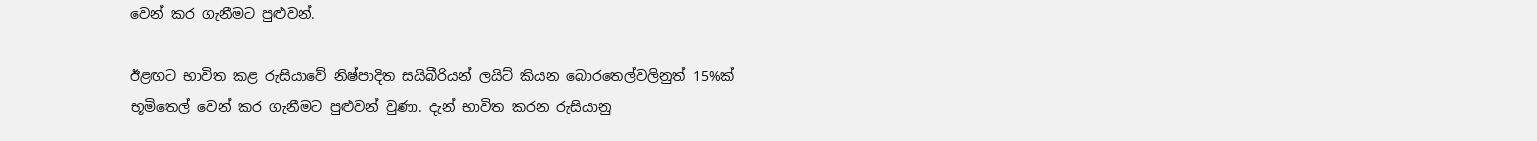වෙන් කර ගැනීමට පුළුවන්.

ඊළඟට භාවිත කළ රුසියාවේ නිෂ්පාදිත සයිබීරියන් ලයිට් කියන බොරතෙල්වලිනුත් 15%ක් භූමිතෙල් වෙන් කර ගැනීමට පුළුවන් වුණා. දැන් භාවිත කරන රුසියානු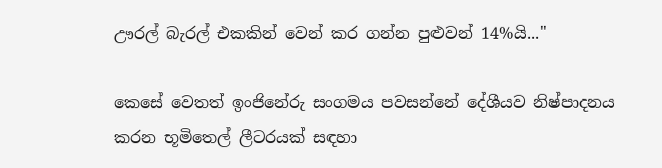ඌරල් බැරල් එකකින් වෙන් කර ගන්න පුළුවන් 14%යි..."

කෙසේ වෙතත් ඉංජිනේරු සංගමය පවසන්නේ දේශීයව නිෂ්පාදනය කරන භූමිතෙල් ලීටරයක් සඳහා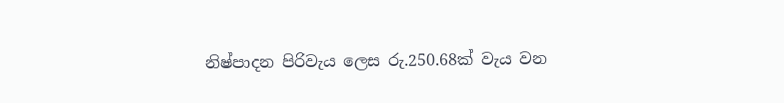නිෂ්පාදන පිරිවැය ලෙස රු.250.68ක් වැය වන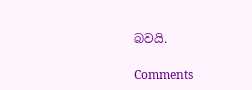බවයි.

Comments